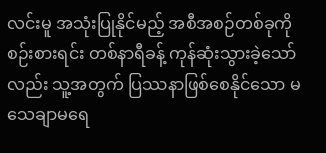လင်းမူ အသုံးပြုနိုင်မည့် အစီအစဉ်တစ်ခုကို စဉ်းစားရင်း တစ်နာရီခန့် ကုန်ဆုံးသွားခဲ့သော်လည်း သူ့အတွက် ပြဿနာဖြစ်စေနိုင်သော မသေချာမရေ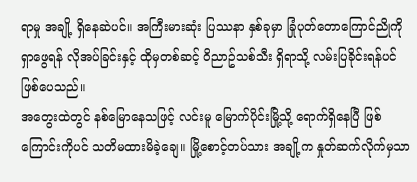ရာမှု အချို့ ရှိနေဆဲပင်။ အကြီးမားဆုံး ပြဿနာ နှစ်ခုမှာ ခြုံပုတ်တောကြောင်ညိုကို ရှာဖွေရန် လိုအပ်ခြင်းနှင့် ထိုမှတစ်ဆင့် ဝိညာဥ်သစ်သီး ရှိရာသို့ လမ်းပြခိုင်းရန်ပင် ဖြစ်ပေသည်။
အတွေးထဲတွင် နစ်မြောနေသဖြင့် လင်းမူ မြောက်ပိုင်းမြို့သို့ ရောက်ရှိနေပြီ ဖြစ်ကြောင်းကိုပင် သတိမထားမိခဲ့ချေ။ မြို့စောင့်တပ်သား အချို့က နှုတ်ဆက်လိုက်မှသာ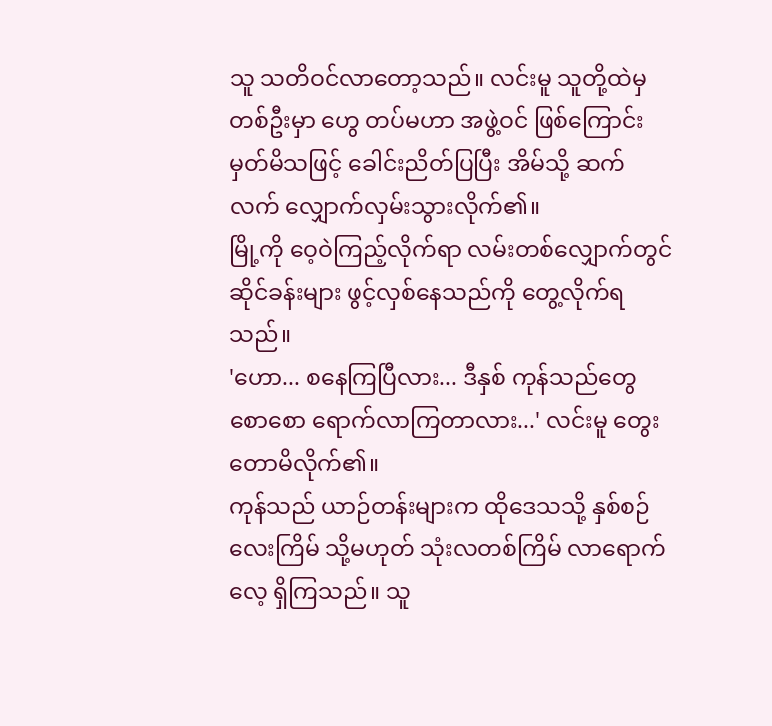သူ သတိဝင်လာတော့သည်။ လင်းမူ သူတို့ထဲမှ တစ်ဦးမှာ ဟွေ တပ်မဟာ အဖွဲ့ဝင် ဖြစ်ကြောင်း မှတ်မိသဖြင့် ခေါင်းညိတ်ပြပြီး အိမ်သို့ ဆက်လက် လျှောက်လှမ်းသွားလိုက်၏။
မြို့ကို ဝေ့ဝဲကြည့်လိုက်ရာ လမ်းတစ်လျှောက်တွင် ဆိုင်ခန်းများ ဖွင့်လှစ်နေသည်ကို တွေ့လိုက်ရသည်။
'ဟော... စနေကြပြီလား... ဒီနှစ် ကုန်သည်တွေ စောစော ရောက်လာကြတာလား...' လင်းမူ တွေးတောမိလိုက်၏။
ကုန်သည် ယာဉ်တန်းများက ထိုဒေသသို့ နှစ်စဉ် လေးကြိမ် သို့မဟုတ် သုံးလတစ်ကြိမ် လာရောက်လေ့ ရှိကြသည်။ သူ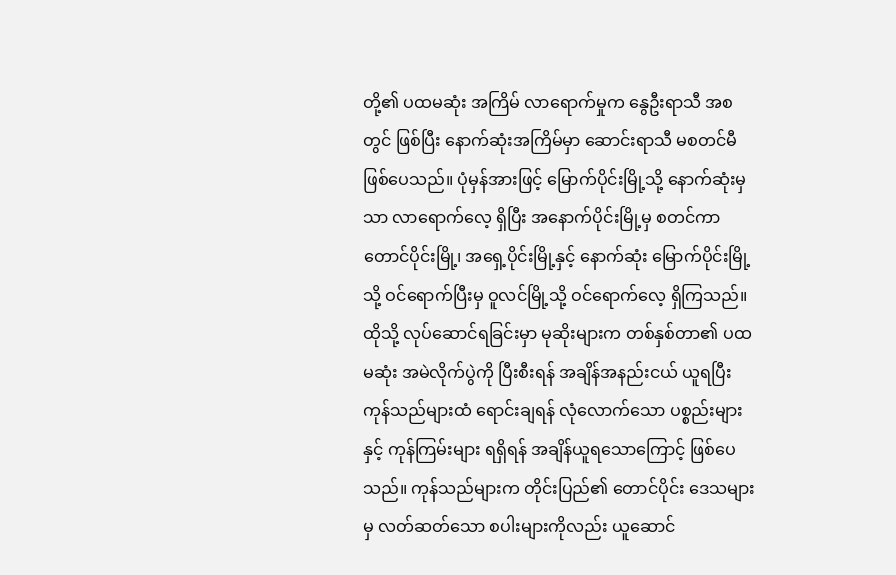တို့၏ ပထမဆုံး အကြိမ် လာရောက်မှုက နွေဦးရာသီ အစတွင် ဖြစ်ပြီး နောက်ဆုံးအကြိမ်မှာ ဆောင်းရာသီ မစတင်မီ ဖြစ်ပေသည်။ ပုံမှန်အားဖြင့် မြောက်ပိုင်းမြို့သို့ နောက်ဆုံးမှသာ လာရောက်လေ့ ရှိပြီး အနောက်ပိုင်းမြို့မှ စတင်ကာ တောင်ပိုင်းမြို့၊ အရှေ့ပိုင်းမြို့နှင့် နောက်ဆုံး မြောက်ပိုင်းမြို့သို့ ဝင်ရောက်ပြီးမှ ဝူလင်မြို့သို့ ဝင်ရောက်လေ့ ရှိကြသည်။
ထိုသို့ လုပ်ဆောင်ရခြင်းမှာ မုဆိုးများက တစ်နှစ်တာ၏ ပထမဆုံး အမဲလိုက်ပွဲကို ပြီးစီးရန် အချိန်အနည်းငယ် ယူရပြီး ကုန်သည်များထံ ရောင်းချရန် လုံလောက်သော ပစ္စည်းများနှင့် ကုန်ကြမ်းများ ရရှိရန် အချိန်ယူရသောကြောင့် ဖြစ်ပေသည်။ ကုန်သည်များက တိုင်းပြည်၏ တောင်ပိုင်း ဒေသများမှ လတ်ဆတ်သော စပါးများကိုလည်း ယူဆောင်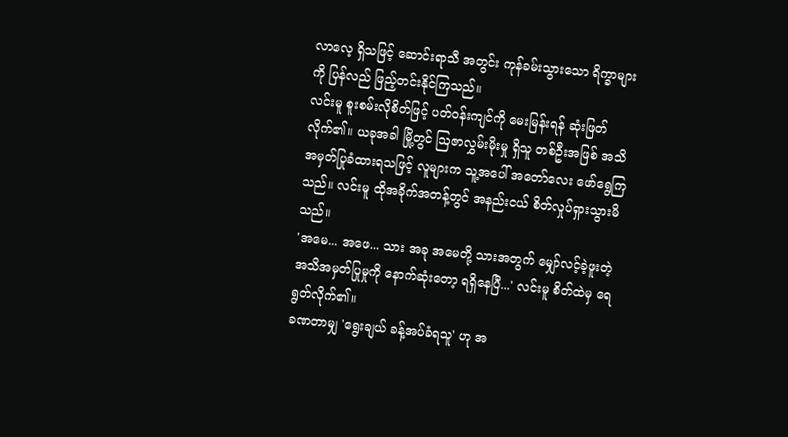လာလေ့ ရှိသဖြင့် ဆောင်းရာသီ အတွင်း ကုန်ခမ်းသွားသော ရိက္ခာများကို ပြန်လည် ဖြည့်တင်းနိုင်ကြသည်။
လင်းမူ စူးစမ်းလိုစိတ်ဖြင့် ပတ်ဝန်းကျင်ကို မေးမြန်းရန် ဆုံးဖြတ်လိုက်၏။ ယခုအခါ မြို့တွင် ဩဇာလွှမ်းမိုးမှု ရှိသူ တစ်ဦးအဖြစ် အသိအမှတ်ပြုခံထားရသဖြင့် လူများက သူ့အပေါ် အတော်လေး ဖော်ရွေကြသည်။ လင်းမူ ထိုအခိုက်အတန့်တွင် အနည်းငယ် စိတ်လှုပ်ရှားသွားမိသည်။
'အမေ... အဖေ... သား အခု အမေတို့ သားအတွက် မျှော်လင့်ခဲ့ဖူးတဲ့ အသိအမှတ်ပြုမှုကို နောက်ဆုံးတော့ ရရှိနေပြီ...' လင်းမူ စိတ်ထဲမှ ရေရွတ်လိုက်၏။
ခဏတာမျှ 'ရွေးချယ် ခန့်အပ်ခံရသူ' ဟု အ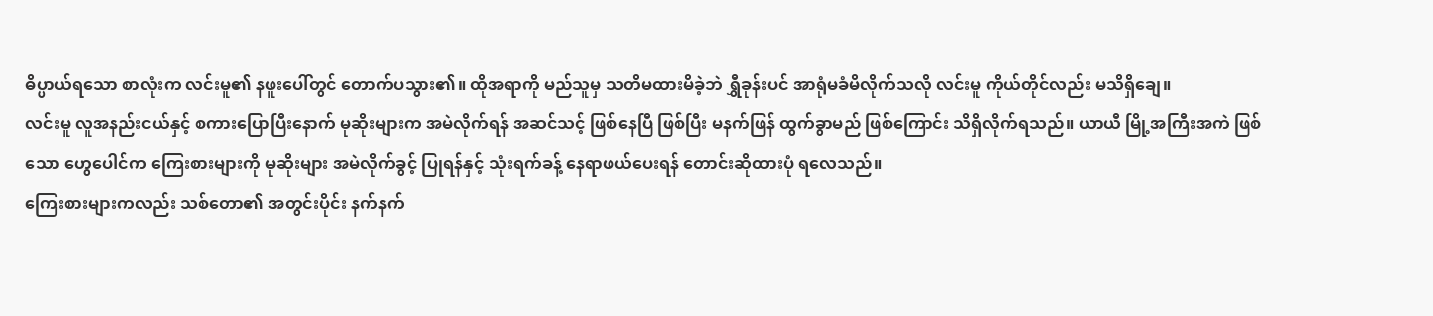ဓိပ္ပာယ်ရသော စာလုံးက လင်းမူ၏ နဖူးပေါ်တွင် တောက်ပသွား၏။ ထိုအရာကို မည်သူမှ သတိမထားမိခဲ့ဘဲ ရွှီခုန်းပင် အာရုံမခံမိလိုက်သလို လင်းမူ ကိုယ်တိုင်လည်း မသိရှိချေ။
လင်းမူ လူအနည်းငယ်နှင့် စကားပြောပြီးနောက် မုဆိုးများက အမဲလိုက်ရန် အဆင်သင့် ဖြစ်နေပြီ ဖြစ်ပြီး မနက်ဖြန် ထွက်ခွာမည် ဖြစ်ကြောင်း သိရှိလိုက်ရသည်။ ယာယီ မြို့အကြီးအကဲ ဖြစ်သော ဟွေပေါင်က ကြေးစားများကို မုဆိုးများ အမဲလိုက်ခွင့် ပြုရန်နှင့် သုံးရက်ခန့် နေရာဖယ်ပေးရန် တောင်းဆိုထားပုံ ရလေသည်။
ကြေးစားများကလည်း သစ်တော၏ အတွင်းပိုင်း နက်နက်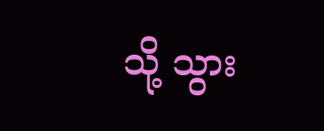သို့ သွား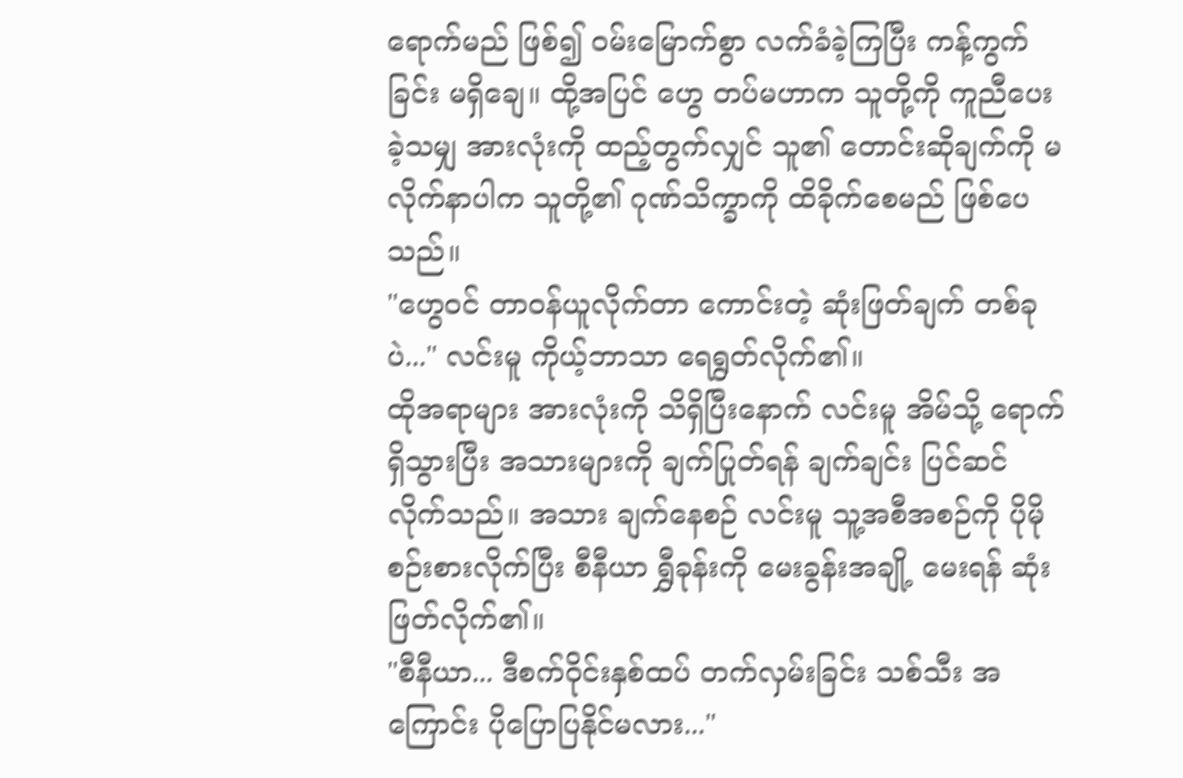ရောက်မည် ဖြစ်၍ ဝမ်းမြောက်စွာ လက်ခံခဲ့ကြပြီး ကန့်ကွက်ခြင်း မရှိချေ။ ထို့အပြင် ဟွေ တပ်မဟာက သူတို့ကို ကူညီပေးခဲ့သမျှ အားလုံးကို ထည့်တွက်လျှင် သူ၏ တောင်းဆိုချက်ကို မလိုက်နာပါက သူတို့၏ ဂုဏ်သိက္ခာကို ထိခိုက်စေမည် ဖြစ်ပေသည်။
"ဟွေဝင် တာဝန်ယူလိုက်တာ ကောင်းတဲ့ ဆုံးဖြတ်ချက် တစ်ခုပဲ..." လင်းမူ ကိုယ့်ဘာသာ ရေရွတ်လိုက်၏။
ထိုအရာများ အားလုံးကို သိရှိပြီးနောက် လင်းမူ အိမ်သို့ ရောက်ရှိသွားပြီး အသားများကို ချက်ပြုတ်ရန် ချက်ချင်း ပြင်ဆင်လိုက်သည်။ အသား ချက်နေစဉ် လင်းမူ သူ့အစီအစဉ်ကို ပိုမို စဉ်းစားလိုက်ပြီး စီနီယာ ရွှီခုန်းကို မေးခွန်းအချို့ မေးရန် ဆုံးဖြတ်လိုက်၏။
"စီနီယာ... ဒီစက်ဝိုင်းနှစ်ထပ် တက်လှမ်းခြင်း သစ်သီး အကြောင်း ပိုပြောပြနိုင်မလား..."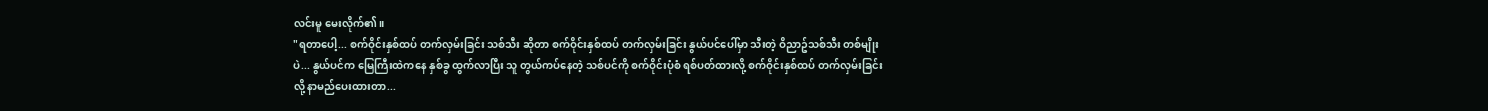လင်းမူ မေးလိုက်၏။
"ရတာပေါ့... စက်ဝိုင်းနှစ်ထပ် တက်လှမ်းခြင်း သစ်သီး ဆိုတာ စက်ဝိုင်းနှစ်ထပ် တက်လှမ်းခြင်း နွယ်ပင်ပေါ်မှာ သီးတဲ့ ဝိညာဥ်သစ်သီး တစ်မျိုးပဲ... နွယ်ပင်က မြေကြီးထဲကနေ နှစ်ခွ ထွက်လာပြီး သူ တွယ်ကပ်နေတဲ့ သစ်ပင်ကို စက်ဝိုင်းပုံစံ ရစ်ပတ်ထားလို့ စက်ဝိုင်းနှစ်ထပ် တက်လှမ်းခြင်း လို့ နာမည်ပေးထားတာ...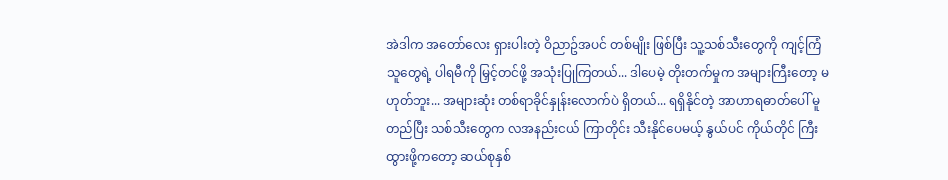အဲဒါက အတော်လေး ရှားပါးတဲ့ ဝိညာဥ်အပင် တစ်မျိုး ဖြစ်ပြီး သူ့သစ်သီးတွေကို ကျင့်ကြံသူတွေရဲ့ ပါရမီကို မြှင့်တင်ဖို့ အသုံးပြုကြတယ်... ဒါပေမဲ့ တိုးတက်မှုက အများကြီးတော့ မဟုတ်ဘူး... အများဆုံး တစ်ရာခိုင်နှုန်းလောက်ပဲ ရှိတယ်... ရရှိနိုင်တဲ့ အာဟာရဓာတ်ပေါ် မူတည်ပြီး သစ်သီးတွေက လအနည်းငယ် ကြာတိုင်း သီးနိုင်ပေမယ့် နွယ်ပင် ကိုယ်တိုင် ကြီးထွားဖို့ကတော့ ဆယ်စုနှစ်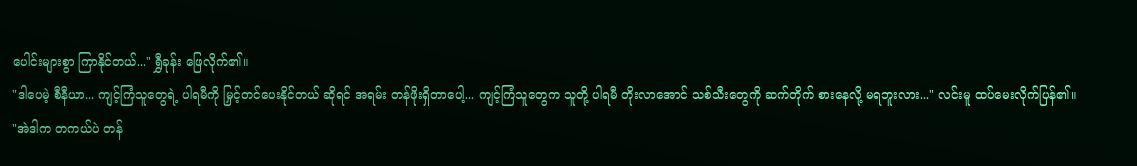ပေါင်းများစွာ ကြာနိုင်တယ်..." ရွှီခုန်း ဖြေလိုက်၏။
"ဒါပေမဲ့ စီနီယာ... ကျင့်ကြံသူတွေရဲ့ ပါရမီကို မြှင့်တင်ပေးနိုင်တယ် ဆိုရင် အရမ်း တန်ဖိုးရှိတာပေါ့... ကျင့်ကြံသူတွေက သူတို့ ပါရမီ တိုးလာအောင် သစ်သီးတွေကို ဆက်တိုက် စားနေလို့ မရဘူးလား..." လင်းမူ ထပ်မေးလိုက်ပြန်၏။
"အဲဒါက တကယ်ပဲ တန်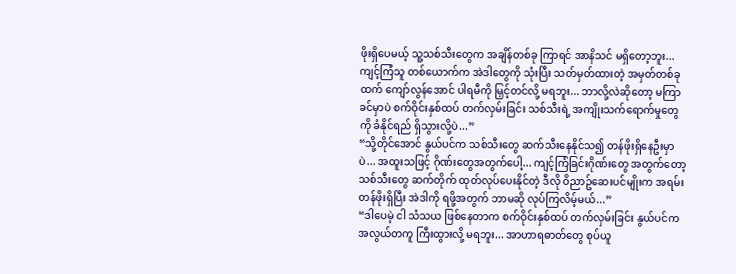ဖိုးရှိပေမယ့် သူ့သစ်သီးတွေက အချိန်တစ်ခု ကြာရင် အာနိသင် မရှိတော့ဘူး... ကျင့်ကြံသူ တစ်ယောက်က အဲဒါတွေကို သုံးပြီး သတ်မှတ်ထားတဲ့ အမှတ်တစ်ခုထက် ကျော်လွန်အောင် ပါရမီကို မြှင့်တင်လို့ မရဘူး... ဘာလို့လဲဆိုတော့ မကြာခင်မှာပဲ စက်ဝိုင်းနှစ်ထပ် တက်လှမ်းခြင်း သစ်သီးရဲ့ အကျိုးသက်ရောက်မှုတွေကို ခံနိုင်ရည် ရှိသွားလို့ပဲ...”
“သို့တိုင်အောင် နွယ်ပင်က သစ်သီးတွေ ဆက်သီးနေနိုင်သ၍ တန်ဖိုးရှိနေဦးမှာပဲ... အထူးသဖြင့် ဂိုဏ်းတွေအတွက်ပေါ့... ကျင့်ကြံခြင်းဂိုဏ်းတွေ အတွက်တော့ သစ်သီးတွေ ဆက်တိုက် ထုတ်လုပ်ပေးနိုင်တဲ့ ဒီလို ဝိညာဥ်ဆေးပင်မျိုးက အရမ်း တန်ဖိုးရှိပြီး အဲဒါကို ရဖို့အတွက် ဘာမဆို လုပ်ကြလိမ့်မယ်...”
“ဒါပေမဲ့ ငါ သံသယ ဖြစ်နေတာက စက်ဝိုင်းနှစ်ထပ် တက်လှမ်းခြင်း နွယ်ပင်က အလွယ်တကူ ကြီးထွားလို့ မရဘူး... အာဟာရဓာတ်တွေ စုပ်ယူ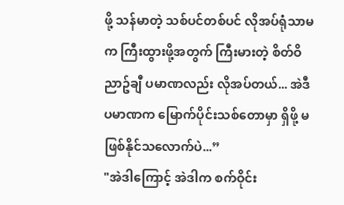ဖို့ သန်မာတဲ့ သစ်ပင်တစ်ပင် လိုအပ်ရုံသာမက ကြီးထွားဖို့အတွက် ကြီးမားတဲ့ စိတ်ဝိညာဥ်ချီ ပမာဏလည်း လိုအပ်တယ်... အဲဒီပမာဏက မြောက်ပိုင်းသစ်တောမှာ ရှိဖို့ မဖြစ်နိုင်သလောက်ပဲ...”
"အဲဒါကြောင့် အဲဒါက စက်ဝိုင်း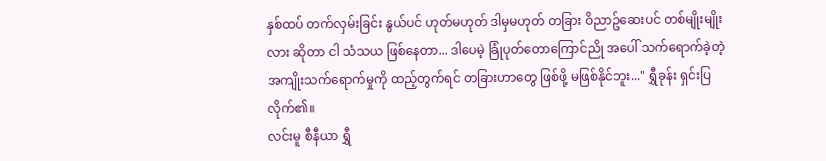နှစ်ထပ် တက်လှမ်းခြင်း နွယ်ပင် ဟုတ်မဟုတ် ဒါမှမဟုတ် တခြား ဝိညာဥ်ဆေးပင် တစ်မျိုးမျိုးလား ဆိုတာ ငါ သံသယ ဖြစ်နေတာ... ဒါပေမဲ့ ခြုံပုတ်တောကြောင်ညို အပေါ် သက်ရောက်ခဲ့တဲ့ အကျိုးသက်ရောက်မှုကို ထည့်တွက်ရင် တခြားဟာတွေ ဖြစ်ဖို့ မဖြစ်နိုင်ဘူး..." ရွှီခုန်း ရှင်းပြလိုက်၏။
လင်းမူ စီနီယာ ရွှီ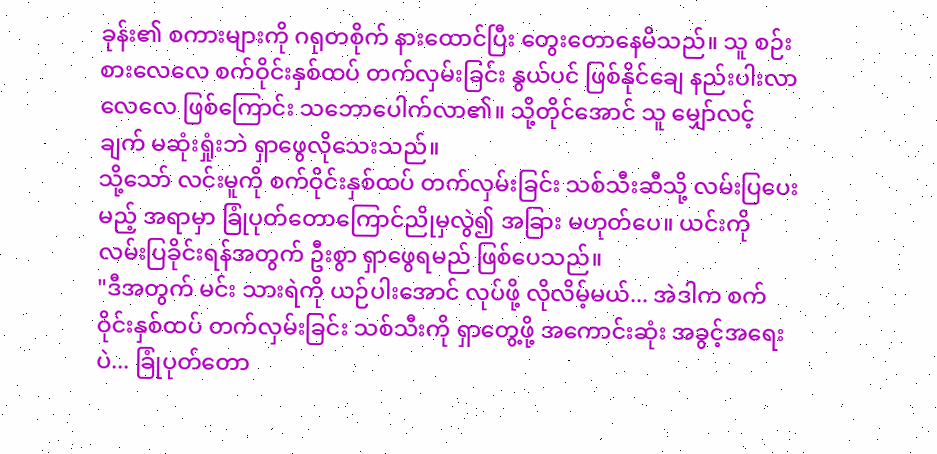ခုန်း၏ စကားများကို ဂရုတစိုက် နားထောင်ပြီး တွေးတောနေမိသည်။ သူ စဉ်းစားလေလေ စက်ဝိုင်းနှစ်ထပ် တက်လှမ်းခြင်း နွယ်ပင် ဖြစ်နိုင်ချေ နည်းပါးလာလေလေ ဖြစ်ကြောင်း သဘောပေါက်လာ၏။ သို့တိုင်အောင် သူ မျှော်လင့်ချက် မဆုံးရှုံးဘဲ ရှာဖွေလိုသေးသည်။
သို့သော် လင်းမူကို စက်ဝိုင်းနှစ်ထပ် တက်လှမ်းခြင်း သစ်သီးဆီသို့ လမ်းပြပေးမည့် အရာမှာ ခြုံပုတ်တောကြောင်ညိုမှလွဲ၍ အခြား မဟုတ်ပေ။ ယင်းကို လမ်းပြခိုင်းရန်အတွက် ဦးစွာ ရှာဖွေရမည် ဖြစ်ပေသည်။
"ဒီအတွက် မင်း သားရဲကို ယဉ်ပါးအောင် လုပ်ဖို့ လိုလိမ့်မယ်... အဲဒါက စက်ဝိုင်းနှစ်ထပ် တက်လှမ်းခြင်း သစ်သီးကို ရှာတွေ့ဖို့ အကောင်းဆုံး အခွင့်အရေးပဲ... ခြုံပုတ်တော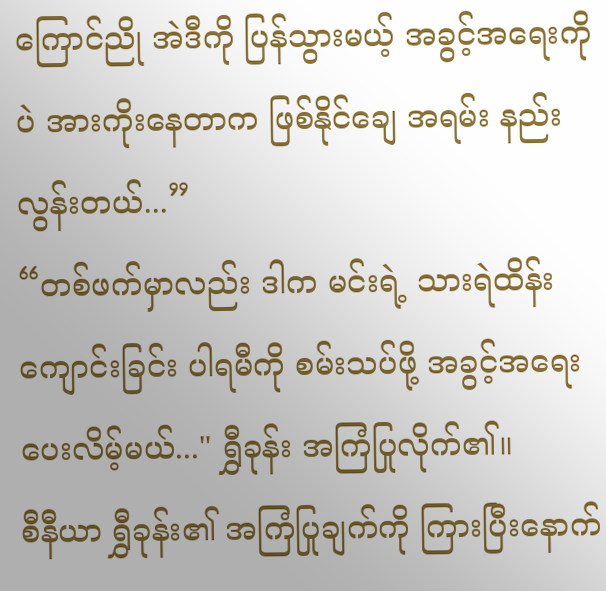ကြောင်ညို အဲဒီကို ပြန်သွားမယ့် အခွင့်အရေးကိုပဲ အားကိုးနေတာက ဖြစ်နိုင်ချေ အရမ်း နည်းလွန်းတယ်...”
“တစ်ဖက်မှာလည်း ဒါက မင်းရဲ့ သားရဲထိန်းကျောင်းခြင်း ပါရမီကို စမ်းသပ်ဖို့ အခွင့်အရေး ပေးလိမ့်မယ်..." ရွှီခုန်း အကြံပြုလိုက်၏။
စီနီယာ ရွှီခုန်း၏ အကြံပြုချက်ကို ကြားပြီးနောက်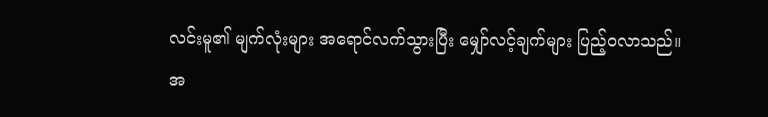လင်းမူ၏ မျက်လုံးများ အရောင်လက်သွားပြီး မျှော်လင့်ချက်များ ပြည့်ဝလာသည်။
အ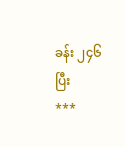ခန်း ၂၄၆ ပြီး
***